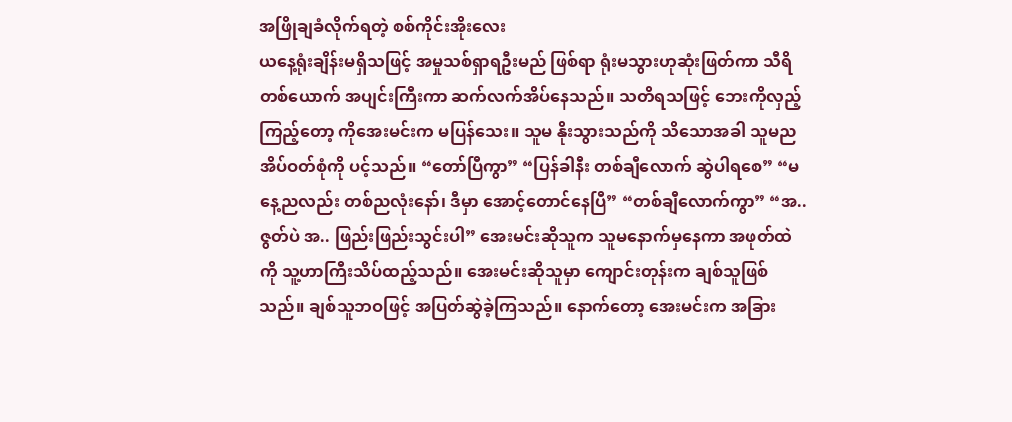အဖြိုချခံလိုက်ရတဲ့ စစ်ကိုင်းအိုးလေး
ယနေ့ရုံးချိန်းမရှိသဖြင့် အမှုသစ်ရှာရဦးမည် ဖြစ်ရာ ရုံးမသွားဟုဆုံးဖြတ်ကာ သီရိတစ်ယောက် အပျင်းကြီးကာ ဆက်လက်အိပ်နေသည်။ သတိရသဖြင့် ဘေးကိုလှည့်ကြည့်တော့ ကိုအေးမင်းက မပြန်သေး။ သူမ နိုးသွားသည်ကို သိသောအခါ သူမညအိပ်ဝတ်စုံကို ပင့်သည်။ “တော်ပြီကွာ” “ပြန်ခါနီး တစ်ချီလောက် ဆွဲပါရစေ” “မနေ့ညလည်း တစ်ညလုံးနော်၊ ဒီမှာ အောင့်တောင်နေပြီ” “တစ်ချီလောက်ကွာ” “အ.. ဇွတ်ပဲ အ.. ဖြည်းဖြည်းသွင်းပါ” အေးမင်းဆိုသူက သူမနောက်မှနေကာ အဖုတ်ထဲကို သူ့ဟာကြီးသိပ်ထည့်သည်။ အေးမင်းဆိုသူမှာ ကျောင်းတုန်းက ချစ်သူဖြစ်သည်။ ချစ်သူဘဝဖြင့် အပြတ်ဆွဲခဲ့ကြသည်။ နောက်တော့ အေးမင်းက အခြား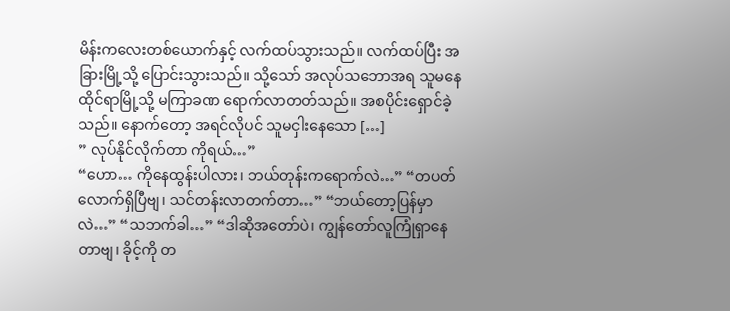မိန်းကလေးတစ်ယောက်နှင့် လက်ထပ်သွားသည်။ လက်ထပ်ပြီး အခြားမြို့သို့ ပြောင်းသွားသည်။ သို့သော် အလုပ်သဘောအရ သူမနေထိုင်ရာမြို့သို့ မကြာခဏ ရောက်လာတတ်သည်။ အစပိုင်းရှောင်ခဲ့သည်။ နောက်တော့ အရင်လိုပင် သူမငှါးနေသော […]
” လုပ်နိုင်လိုက်တာ ကိုရယ်…”
“ဟော… ကိုနေထွန်းပါလား၊ ဘယ်တုန်းကရောက်လဲ…” “တပတ်လောက်ရှိပြီဗျ၊ သင်တန်းလာတက်တာ…” “ဘယ်တော့ပြန်မှာလဲ…” “သဘက်ခါ…” “ဒါဆိုအတော်ပဲ၊ ကျွန်တော်လူကြုံရှာနေတာဗျ၊ ခိုင့်ကို တ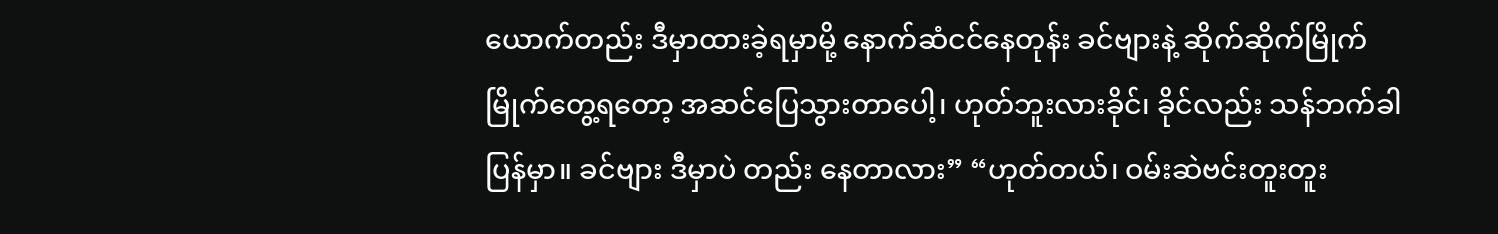ယောက်တည်း ဒီမှာထားခဲ့ရမှာမို့ နောက်ဆံငင်နေတုန်း ခင်ဗျားနဲ့ ဆိုက်ဆိုက်မြိုက်မြိုက်တွေ့ရတော့ အဆင်ပြေသွားတာပေါ့၊ ဟုတ်ဘူးလားခိုင်၊ ခိုင်လည်း သန်ဘက်ခါပြန်မှာ။ ခင်ဗျား ဒီမှာပဲ တည်း နေတာလား” “ဟုတ်တယ်၊ ဝမ်းဆဲဗင်းတူးတူး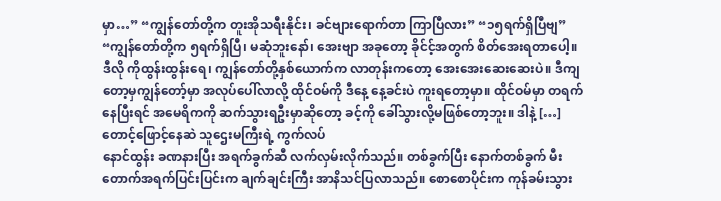မှာ…” “ကျွန်တော်တို့က တူးအိုသရီးနိုင်း၊ ခင်ဗျားရောက်တာ ကြာပြီလား” “၁၅ရက်ရှိပြီဗျ” “ကျွန်တော်တို့က ၅ရက်ရှိပြီ၊ မဆုံဘူးနော်၊ အေးဗျာ အခုတော့ ခိုင်င့်အတွက် စိတ်အေးရတာပေါ့။ ဒီလို ကိုထွန်းထွန်းရေ၊ ကျွန်တော်တို့နှစ်ယောက်က လာတုန်းကတော့ အေးအေးဆေးဆေးပဲ။ ဒီကျတော့မှကျွန်တော့်မှာ အလုပ်ပေါ်လာလို့ ထိုင်ဝမ်ကို ဒီနေ့ နေ့ခင်းပဲ ကူးရတော့မှာ။ ထိုင်ဝမ်မှာ တရက်နေပြီးရင် အမေရိကကို ဆက်သွားရဦးမှာဆိုတော့ ခင့်ကို ခေါ်သွားလို့မဖြစ်တော့ဘူး။ ဒါနဲ့ […]
တောင့်ဖြောင့်နေဆဲ သူဌေးမကြီးရဲ့ ကွက်လပ်
နောင်ထွန်း ခဏနားပြီး အရက်ခွက်ဆီ လက်လှမ်းလိုက်သည်။ တစ်ခွက်ပြီး နောက်တစ်ခွက် မီးတောက်အရက်ပြင်းပြင်းက ချက်ချင်းကြီး အာနိသင်ပြလာသည်။ စောစောပိုင်းက ကုန်ခမ်းသွား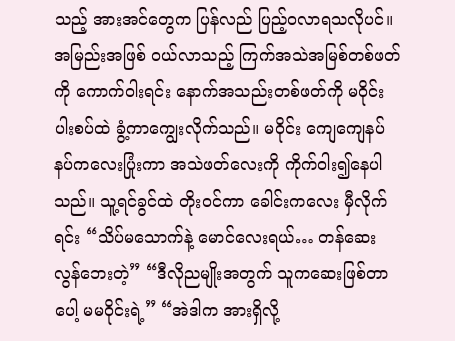သည့် အားအင်တွေက ပြန်လည် ပြည့်ဝလာရသလိုပင်။ အမြည်းအဖြစ် ဝယ်လာသည့် ကြက်အသဲအမြစ်တစ်ဖတ်ကို ကောက်ဝါးရင်း နောက်အသည်းတစ်ဖတ်ကို မဝိုင်း ပါးစပ်ထဲ ခွံ့ကာကျွေးလိုက်သည်။ မဝိုင်း ကျေကျေနပ်နပ်ကလေးပြုံးကာ အသဲဖတ်လေးကို ကိုက်ဝါး၍နေပါသည်။ သူ့ရင်ခွင်ထဲ တိုးဝင်ကာ ခေါင်းကလေး မှီလိုက်ရင်း “သိပ်မသောက်နဲ့ မောင်လေးရယ်… တန်ဆေး လွန်ဘေးတဲ့” “ဒီလိုညမျိုးအတွက် သူကဆေးဖြစ်တာပေါ့ မမဝိုင်းရဲ့” “အဲဒါက အားရှိလို့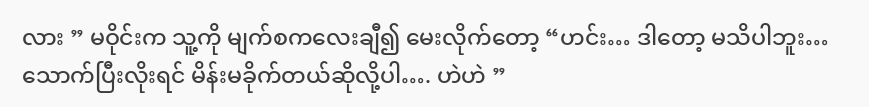လား ” မဝိုင်းက သူ့ကို မျက်စကလေးချီ၍ မေးလိုက်တော့ “ဟင်း… ဒါတော့ မသိပါဘူး… သောက်ပြီးလိုးရင် မိန်းမခိုက်တယ်ဆိုလို့ပါ…. ဟဲဟဲ ”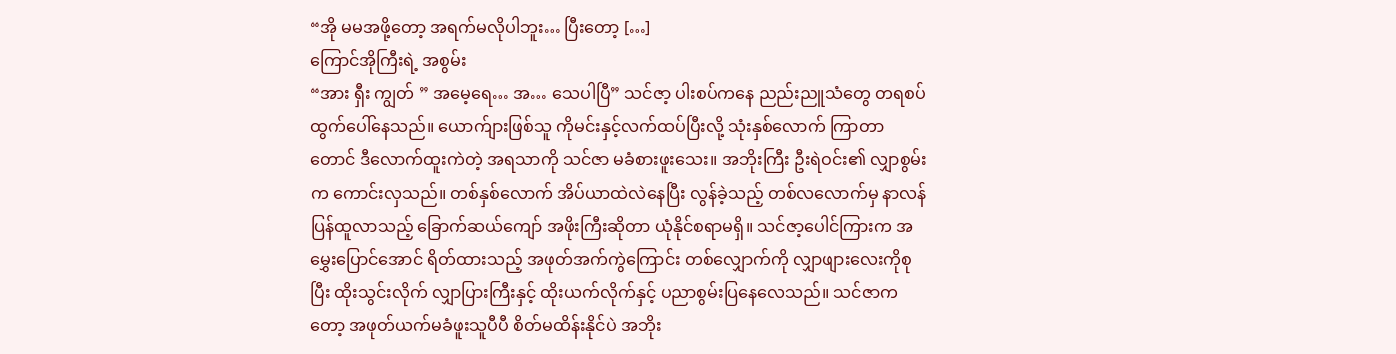“အို မမအဖို့တော့ အရက်မလိုပါဘူး… ပြီးတော့ […]
ကြောင်အိုကြီးရဲ့ အစွမ်း
“အား ရှီး ကျွတ် ” အမေ့ရေ… အ… သေပါပြီ” သင်ဇာ့ ပါးစပ်ကနေ ညည်းညူသံတွေ တရစပ်ထွက်ပေါ်နေသည်။ ယောက်ျားဖြစ်သူ ကိုမင်းနှင့်လက်ထပ်ပြီးလို့ သုံးနှစ်လောက် ကြာတာတောင် ဒီလောက်ထူးကဲတဲ့ အရသာကို သင်ဇာ မခံစားဖူးသေး။ အဘိုးကြီး ဦးရဲဝင်း၏ လျှာစွမ်းက ကောင်းလှသည်။ တစ်နှစ်လောက် အိပ်ယာထဲလဲနေပြီး လွန်ခဲ့သည့် တစ်လလောက်မှ နာလန်ပြန်ထူလာသည့် ခြောက်ဆယ်ကျော် အဖိုးကြီးဆိုတာ ယုံနိုင်စရာမရှိ။ သင်ဇာ့ပေါင်ကြားက အမွှေးပြောင်အောင် ရိတ်ထားသည့် အဖုတ်အက်ကွဲကြောင်း တစ်လျှောက်ကို လျှာဖျားလေးကိုစုပြီး ထိုးသွင်းလိုက် လျှာပြားကြီးနှင့် ထိုးယက်လိုက်နှင့် ပညာစွမ်းပြနေလေသည်။ သင်ဇာကတော့ အဖုတ်ယက်မခံဖူးသူပီပီ စိတ်မထိန်းနိုင်ပဲ အဘိုး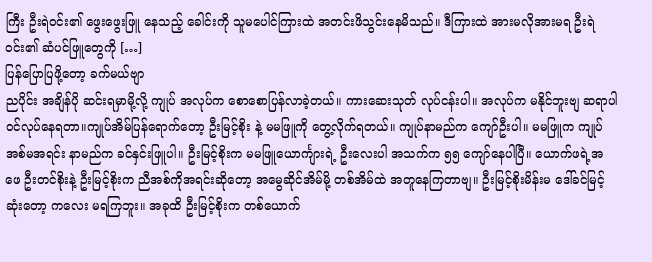ကြီး ဦးရဲဝင်း၏ ဖွေးဖွေးဖြူ နေသည့် ခေါင်းကို သူမပေါင်ကြားထဲ အတင်းဖိသွင်းနေမိသည်။ ဒီကြားထဲ အားမလိုအားမရ ဦးရဲဝင်း၏ ဆံပင်ဖြူတွေကို […]
ပြန်ပြောပြဖို့တော့ ခက်မယ်ဗျာ
ညပိုင်း အချိန်ပို ဆင်းရမှာမို့လို့ ကျုပ် အလုပ်က စောစောပြန်လာခဲ့တယ်။ ကားဆေးသုတ် လုပ်ငန်းပါ။ အလုပ်က မနိုင်ဘူးဗျ ဆရာပါ ဝင်လုပ်နေရတာ။ကျုပ်အိမ်ပြန်ရောက်တော့ ဦးမြင့်စိုး နဲ့ မမဖြူကို တွေ့လိုက်ရတယ်။ ကျုပ်နာမည်က ကျော်ဦးပါ။ မမဖြူက ကျုပ်အစ်မအရင်း နာမည်က ခင်နှင်းဖြူပါ။ ဦးမြင့်စိုးက မမဖြူယောင်္ကျားရဲ့ ဦးလေးပါ အသက်က ၅၅ ကျော်နေပါပြီ။ ယောက်ဖရဲ့အဖေ ဦးတင်စိုးနဲ့ ဦးမြင့်စိုးက ညီအစ်ကိုအရင်းဆိုတော့ အမွေဆိုင်အိမ်မို့ တစ်အိမ်ထဲ အတူနေကြတာဗျ။ ဦးမြင့်စိုးမိန်းမ ဒေါ်ခင်မြင့် ဆုံးတော့ ကလေး မရကြဘူး။ အခုထိ ဦးမြင့်စိုးက တစ်ယောက်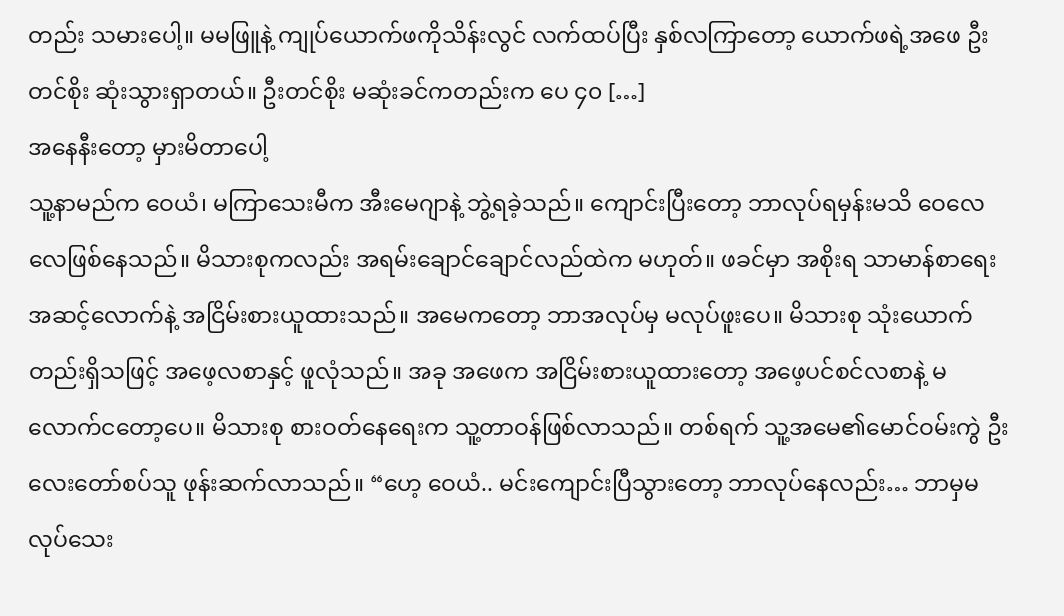တည်း သမားပေါ့။ မမဖြူနဲ့ ကျုပ်ယောက်ဖကိုသိန်းလွင် လက်ထပ်ပြီး နှစ်လကြာတော့ ယောက်ဖရဲ့အဖေ ဦးတင်စိုး ဆုံးသွားရှာတယ်။ ဦးတင်စိုး မဆုံးခင်ကတည်းက ပေ ၄၀ […]
အနေနီးတော့ မှားမိတာပေါ့
သူ့နာမည်က ဝေယံ၊ မကြာသေးမီက အီးမေဂျာနဲ့ ဘွဲ့ရခဲ့သည်။ ကျောင်းပြီးတော့ ဘာလုပ်ရမှန်းမသိ ဝေလေလေဖြစ်နေသည်။ မိသားစုကလည်း အရမ်းချောင်ချောင်လည်ထဲက မဟုတ်။ ဖခင်မှာ အစိုးရ သာမာန်စာရေး အဆင့်လောက်နဲ့ အငြိမ်းစားယူထားသည်။ အမေကတော့ ဘာအလုပ်မှ မလုပ်ဖူးပေ။ မိသားစု သုံးယောက်တည်းရှိသဖြင့် အဖေ့လစာနှင့် ဖူလုံသည်။ အခု အဖေက အငြိမ်းစားယူထားတော့ အဖေ့ပင်စင်လစာနဲ့ မလောက်ငတော့ပေ။ မိသားစု စားဝတ်နေရေးက သူ့တာဝန်ဖြစ်လာသည်။ တစ်ရက် သူ့အမေ၏မောင်ဝမ်းကွဲ ဦးလေးတော်စပ်သူ ဖုန်းဆက်လာသည်။ “ဟေ့ ဝေယံ.. မင်းကျောင်းပြီသွားတော့ ဘာလုပ်နေလည်း… ဘာမှမလုပ်သေး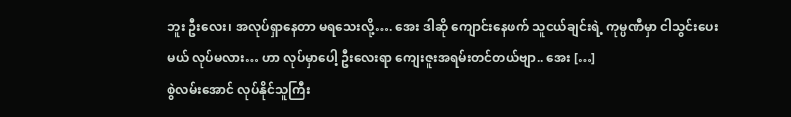ဘူး ဦးလေး၊ အလုပ်ရှာနေတာ မရသေးလို့…. အေး ဒါဆို ကျောင်းနေဖက် သူငယ်ချင်းရဲ့ ကုမ္ပဏီမှာ ငါသွင်းပေးမယ် လုပ်မလား… ဟာ လုပ်မှာပေါ့ ဦးလေးရာ ကျေးဇူးအရမ်းတင်တယ်ဗျာ.. အေး […]
စွဲလမ်းအောင် လုပ်နိုင်သူကြီး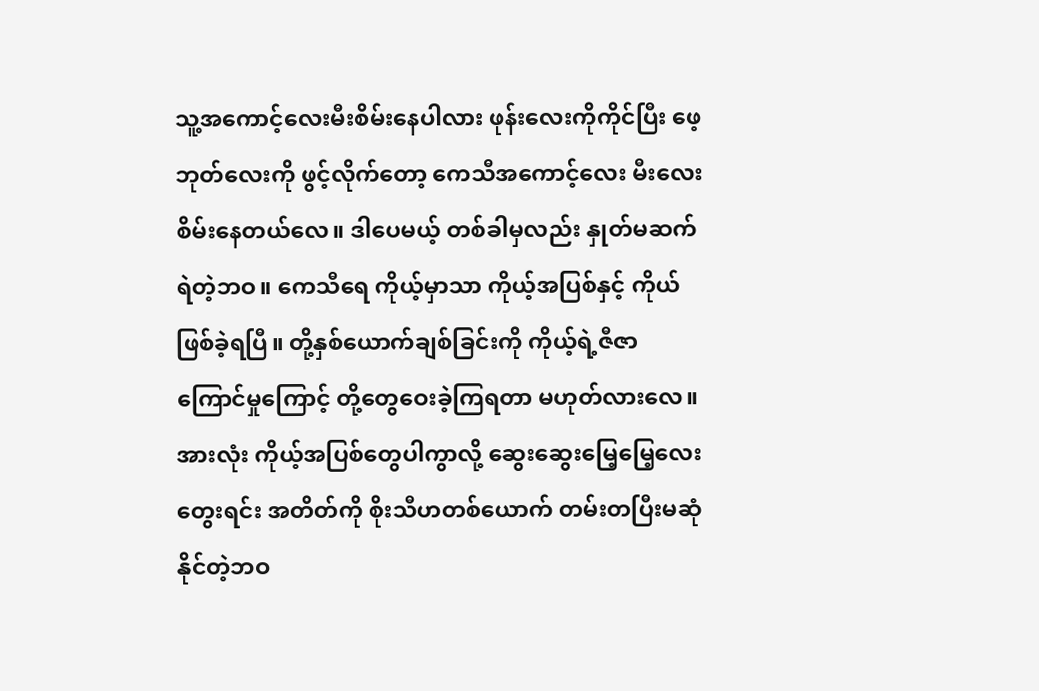သူ့အကောင့်လေးမီးစိမ်းနေပါလား ဖုန်းလေးကိုကိုင်ပြီး ဖေ့ဘုတ်လေးကို ဖွင့်လိုက်တော့ ကေသီအကောင့်လေး မီးလေးစိမ်းနေတယ်လေ။ ဒါပေမယ့် တစ်ခါမှလည်း နှုတ်မဆက်ရဲတဲ့ဘဝ။ ကေသီရေ ကိုယ့်မှာသာ ကိုယ့်အပြစ်နှင့် ကိုယ်ဖြစ်ခဲ့ရပြီ။ တို့နှစ်ယောက်ချစ်ခြင်းကို ကိုယ့်ရဲ့ဇီဇာကြောင်မှုကြောင့် တို့တွေဝေးခဲ့ကြရတာ မဟုတ်လားလေ။ အားလုံး ကိုယ့်အပြစ်တွေပါကွာလို့ ဆွေးဆွေးမြေ့မြေ့လေးတွေးရင်း အတိတ်ကို စိုးသီဟတစ်ယောက် တမ်းတပြီးမဆုံနိုင်တဲ့ဘဝ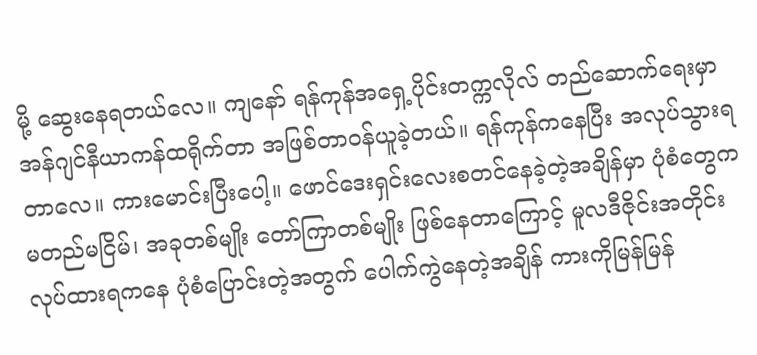မို့ ဆွေးနေရတယ်လေ။ ကျနော် ရန်ကုန်အရှေ့ပိုင်းတက္ကလိုလ် တည်ဆောက်ရေးမှာ အန်ဂျင်နီယာကန်ထရိုက်တာ အဖြစ်တာဝန်ယူခဲ့တယ်။ ရန်ကုန်ကနေပြီး အလုပ်သွားရတာလေ။ ကားမောင်းပြီးပေါ့။ ဖောင်ဒေးရှင်းလေးစတင်နေခဲ့တဲ့အချိန်မှာ ပုံစံတွေက မတည်မငြိမ်၊ အခုတစ်မျိုး တော်ကြာတစ်မျိုး ဖြစ်နေတာကြောင့် မူလဒီဇိုင်းအတိုင်း လုပ်ထားရကနေ ပုံစံပြောင်းတဲ့အတွက် ပေါက်ကွဲနေတဲ့အချိန် ကားကိုမြန်မြန်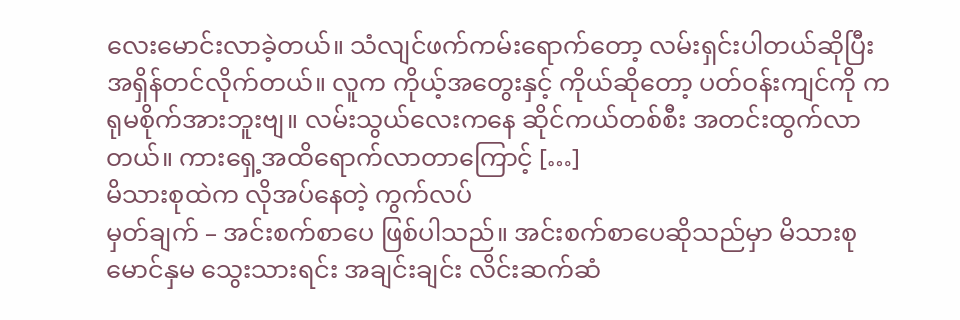လေးမောင်းလာခဲ့တယ်။ သံလျင်ဖက်ကမ်းရောက်တော့ လမ်းရှင်းပါတယ်ဆိုပြီး အရှိန်တင်လိုက်တယ်။ လူက ကိုယ့်အတွေးနှင့် ကိုယ်ဆိုတော့ ပတ်ဝန်းကျင်ကို ကရုမစိုက်အားဘူးဗျ။ လမ်းသွယ်လေးကနေ ဆိုင်ကယ်တစ်စီး အတင်းထွက်လာတယ်။ ကားရှေ့အထိရောက်လာတာကြောင့် […]
မိသားစုထဲက လိုအပ်နေတဲ့ ကွက်လပ်
မှတ်ချက် – အင်းစက်စာပေ ဖြစ်ပါသည်။ အင်းစက်စာပေဆိုသည်မှာ မိသားစု မောင်နှမ သွေးသားရင်း အချင်းချင်း လိင်းဆက်ဆံ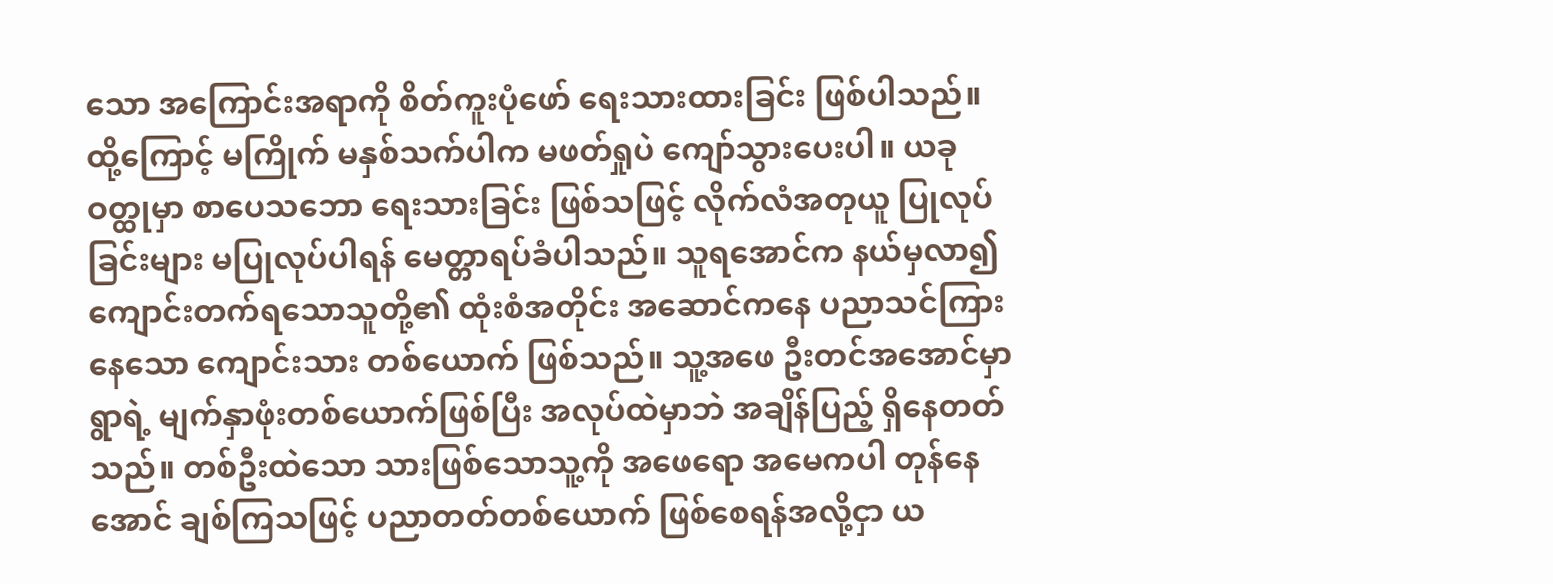သော အကြောင်းအရာကို စိတ်ကူးပုံဖော် ရေးသားထားခြင်း ဖြစ်ပါသည်။ ထို့ကြောင့် မကြိုက် မနှစ်သက်ပါက မဖတ်ရှုပဲ ကျော်သွားပေးပါ။ ယခုဝတ္ထုမှာ စာပေသဘော ရေးသားခြင်း ဖြစ်သဖြင့် လိုက်လံအတုယူ ပြုလုပ်ခြင်းများ မပြုလုပ်ပါရန် မေတ္တာရပ်ခံပါသည်။ သူရအောင်က နယ်မှလာ၍ ကျောင်းတက်ရသောသူတို့၏ ထုံးစံအတိုင်း အဆောင်ကနေ ပညာသင်ကြားနေသော ကျောင်းသား တစ်ယောက် ဖြစ်သည်။ သူ့အဖေ ဦးတင်အအောင်မှာ ရွာရဲ့ မျက်နှာဖုံးတစ်ယောက်ဖြစ်ပြီး အလုပ်ထဲမှာဘဲ အချိန်ပြည့် ရှိနေတတ်သည်။ တစ်ဦးထဲသော သားဖြစ်သောသူ့ကို အဖေရော အမေကပါ တုန်နေအောင် ချစ်ကြသဖြင့် ပညာတတ်တစ်ယောက် ဖြစ်စေရန်အလို့ငှာ ယ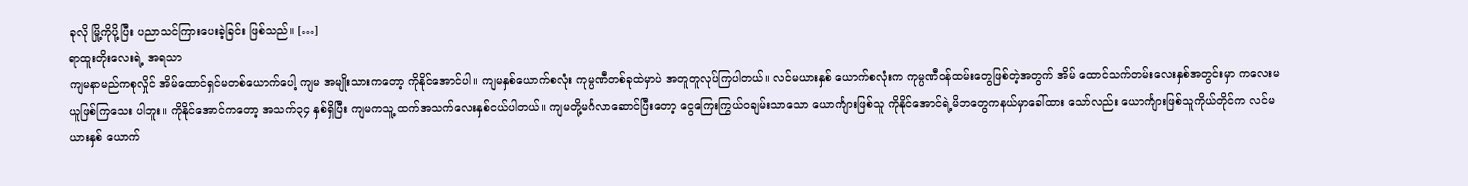ခုလို မြို့ကိုပို့ပြီး ပညာသင်ကြားပေးခဲ့ခြင်း ဖြစ်သည်။ […]
ရာထူးတိုးလေးရဲ့ အရသာ
ကျမနာမည်ကစုလှိုင် အိမ်ထောင်ရှင်မတစ်ယောက်ပေါ့ ကျမ အမျိုးသားကတော့ ကိုနိုင်အောင်ပါ။ ကျမနှစ်ယောက်စလုံး ကုမ္ပဏီတစ်ခုထဲမှာပဲ အတူတူလုပ်ကြပါတယ်။ လင်မယားနှစ် ယောက်စလုံးက ကုမ္ပဏီဝန်ထမ်းတွေဖြစ်တဲ့အတွက် အိမ် ထောင်သက်တမ်းလေးနှစ်အတွင်းမှာ ကလေးမယူဖြစ်ကြသေး ပါဘူး။ ကိုနိုင်အောင်ကတော့ အသက်၃၄ နှစ်ရှိပြီး ကျမကသူ့ ထက်အသက်လေးနှစ်ငယ်ပါတယ်။ ကျမတို့မင်္ဂလာဆောင်ပြီးတော့ ငွေကြေးကြွယ်ဝချမ်းသာသော ယောင်္ကျားဖြစ်သူ ကိုနိုင်အောင်ရဲ့မိဘတွေကနယ်မှာခေါ်ထား သော်လည်း ယောင်္ကျားဖြစ်သူကိုယ်တိုင်က လင်မယားနှစ် ယောက်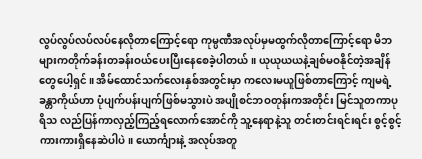လွပ်လွပ်လပ်လပ်နေလိုတာကြောင့်ရော ကုမ္ပဏီအလုပ်မှမထွက်လိုတာကြောင့်ရော မိဘများကတိုက်ခန်းတခန်းဝယ်ပေးပြီးနေစေခဲ့ပါတယ်။ ယုယုယယနဲ့ချစ်မဝနိုင်တဲ့အချိန်တွေပေါ့ရှင်။ အိမ်ထောင်သက်လေးနှစ်အတွင်းမှာ ကလေးမယူဖြစ်တာကြောင့် ကျမရဲ့ခန္တာကိုယ်ဟာ ပုံပျက်ပန်းပျက်ဖြစ်မသွားပဲ အပျိုစင်ဘဝတုန်းကအတိုင်း မြင်သူတကာပုရိသ လည်ပြန်ကာလှည့်ကြည့်ရလောက်အောင်ကို သူ့နေရာနဲ့သူ တင်းတင်းရင်းရင်း စွင့်စွင့်ကားကားရှိနေဆဲပါပဲ။ ယောင်္ကျားနဲ့ အလုပ်အတူ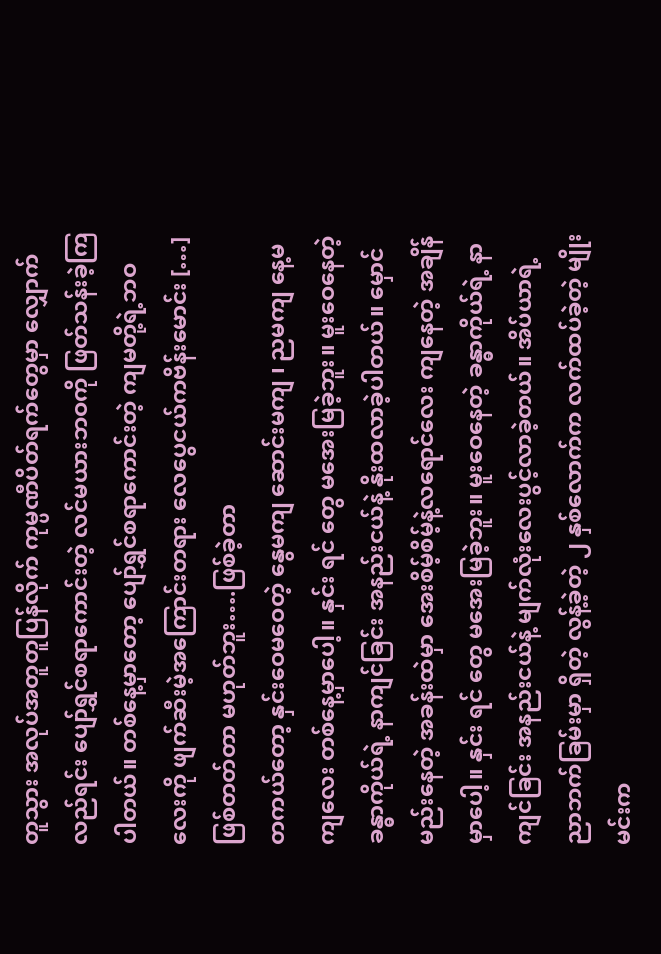တူသွား အလုပ်အတူတူပြန်လိုက် ကုမ္ပဏီပိတ်ရက်တွေမှာ လျှောက်လည်ရင်း ပျော်ရွှင်စရာကောင်းတဲ့ လင်မယားဘဝကို ဖြတ်သန်းခဲ့ကြပါတယ်။ တစ်နေ့မှာတော့ ပျော်ရွှင်စရာကောင်းတဲ့ ကျမတို့ရဲ့ဘဝလေးကို ဖျက်ဆီးမဲ့အကြောင်းတရား လေပွေငယ်ကဗိန်းမောင်း […]
ဖြစ်တတ်တာ မဟုတ်ဘူး….ဖြစ်ခဲ့တာ
တကယ်တော့ နှင်းဝေမဝေတဲ့ နွေမကျ ဆောင်းမကျ ၊ ညမကျ နေ့မကျလေး တစ်နေ့မှာပေါ့။ နှင်း ရင် တွေ မအေးမြခဲ့ဘူး။ မူးဝေနေတဲ့ ခန္ဓာကိုယ်ရဲ့ နာကျင်ခြင်း အနည်းငယ်နဲ့ နိုးထလာခဲ့ပါတယ်။ မှောင်မည်းနေတဲ့ အခန်းထဲမှာ အေးစိမ့်စိမ့်နဲ့လရောင်လေး ကျနေတဲ့ အချိန်မှာပေါ့။ နှင်း ရင် တွေ မအေးမြခဲ့ဘူး။ မူးဝေနေတဲ့ ခန္ဓာကိုယ်ရဲ့ နာကျင်ခြင်း အနည်းငယ်နဲ့ မျက်လုံးလေးပွင့်လာခဲ့တယ်။ အိပ်ယာရဲ့ ညာဘက်ခြမ်းမှာ ရှိတဲ့ လွန့်ခဲ့တဲ့ ၂ နှစ်လောက်က လက်ထပ်ခဲ့တဲ့ မျိုးမင်းက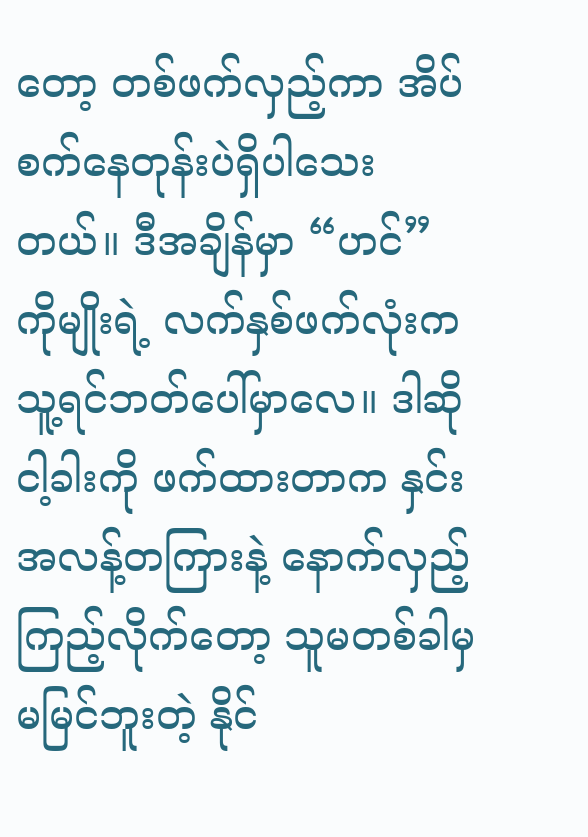တော့ တစ်ဖက်လှည့်ကာ အိပ်စက်နေတုန်းပဲရှိပါသေးတယ်။ ဒီအချိန်မှာ “ဟင်” ကိုမျိုးရဲ့ လက်နှစ်ဖက်လုံးက သူ့ရင်ဘတ်ပေါ်မှာလေ။ ဒါဆို ငါ့ခါးကို ဖက်ထားတာက နှင်း အလန့်တကြားနဲ့ နောက်လှည့်ကြည့်လိုက်တော့ သူမတစ်ခါမှ မမြင်ဘူးတဲ့ နိုင်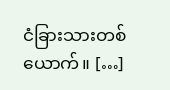ငံခြားသားတစ်ယောက်။ […]